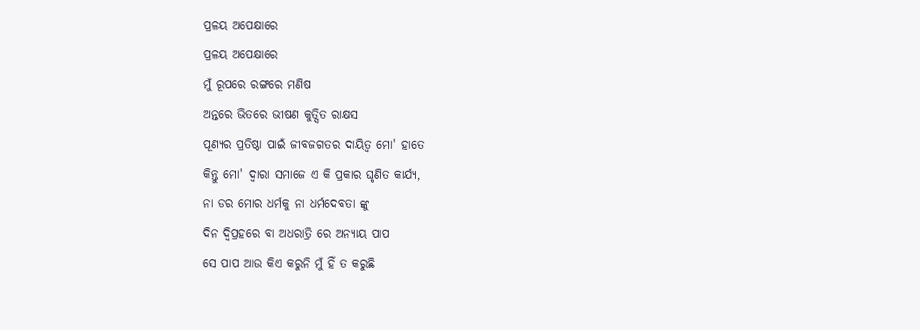ପ୍ରଳୟ ଅପେକ୍ଷାରେ
ପ୍ରଳୟ ଅପେକ୍ଷାରେ
ମୁଁ ରୂପରେ ରଙ୍ଗରେ ମଣିଷ
ଅନ୍ତରେ ଭିତରେ ଭୀଷଣ କୁତ୍ସିତ ରାକ୍ଷସ
ପୂଣ୍ୟର ପ୍ରତିଷ୍ଠା ପାଇଁ ଜୀବଜଗତର ଦାୟିତ୍ୱ ମୋ' ହାତେ
କିନ୍ତୁ ମୋ' ଦ୍ୱାରା ସମାଜେ ଏ କି ପ୍ରକାର ଘୃଣିତ କାର୍ଯ୍ୟ,
ନା ଡର ମୋର ଧର୍ମକୁ ନା ଧର୍ମଦେବତା ଙ୍କୁ
ଦିନ ଦ୍ୱିପ୍ରହରେ ବା ଅଧରାତ୍ରି ରେ ଅନ୍ୟାୟ ପାପ
ସେ ପାପ ଆଉ କିଏ କରୁନି ମୁଁ ହିଁ ତ କରୁଛି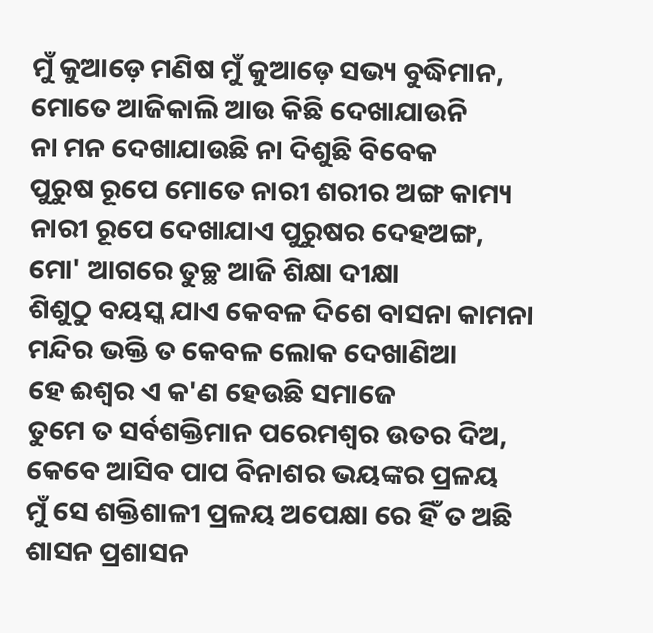ମୁଁ କୁଆଡ଼େ ମଣିଷ ମୁଁ କୁଆଡ଼େ ସଭ୍ୟ ବୁଦ୍ଧିମାନ,
ମୋତେ ଆଜିକାଲି ଆଉ କିଛି ଦେଖାଯାଉନି
ନା ମନ ଦେଖାଯାଉଛି ନା ଦିଶୁଛି ବିବେକ
ପୁରୁଷ ରୂପେ ମୋତେ ନାରୀ ଶରୀର ଅଙ୍ଗ କାମ୍ୟ
ନାରୀ ରୂପେ ଦେଖାଯାଏ ପୁରୁଷର ଦେହଅଙ୍ଗ,
ମୋ' ଆଗରେ ତୁଚ୍ଛ ଆଜି ଶିକ୍ଷା ଦୀକ୍ଷା
ଶିଶୁଠୁ ବୟସ୍କ ଯାଏ କେବଳ ଦିଶେ ବାସନା କାମନା
ମନ୍ଦିର ଭକ୍ତି ତ କେବଳ ଲୋକ ଦେଖାଣିଆ
ହେ ଈଶ୍ବର ଏ କ'ଣ ହେଉଛି ସମାଜେ
ତୁମେ ତ ସର୍ବଶକ୍ତିମାନ ପରେମଶ୍ବର ଉତର ଦିଅ,
କେବେ ଆସିବ ପାପ ବିନାଶର ଭୟଙ୍କର ପ୍ରଳୟ
ମୁଁ ସେ ଶକ୍ତିଶାଳୀ ପ୍ରଳୟ ଅପେକ୍ଷା ରେ ହିଁ ତ ଅଛି
ଶାସନ ପ୍ରଶାସନ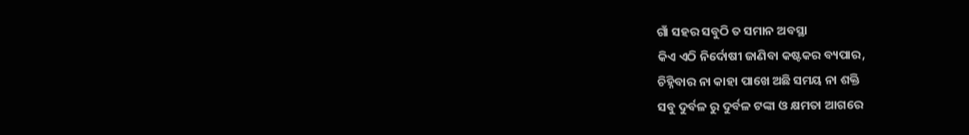ଗାଁ ସହର ସବୁଠି ତ ସମାନ ଅବସ୍ଥା
କିଏ ଏଠି ନିର୍ଦୋଷୀ ଜାଣିବା କଷ୍ଟକର ବ୍ୟପାର,
ଚିହ୍ନିବାର ନା କାହା ପାଖେ ଅଛି ସମୟ ନା ଶକ୍ତି
ସବୁ ଦୁର୍ବଳ ରୁ ଦୁର୍ବଳ ଟଙ୍କା ଓ କ୍ଷମତା ଆଗରେ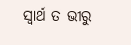ସ୍ୱାର୍ଥ ତ ଭୀରୁ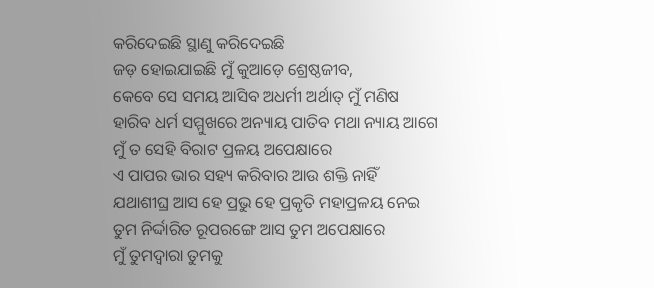କରିଦେଇଛି ସ୍ଥାଣୁ କରିଦେଇଛି
ଜଡ଼ ହୋଇଯାଇଛି ମୁଁ କୁଆଡ଼େ ଶ୍ରେଷ୍ଠଜୀବ,
କେବେ ସେ ସମୟ ଆସିବ ଅଧର୍ମୀ ଅର୍ଥାତ୍ ମୁଁ ମଣିଷ
ହାରିବ ଧର୍ମ ସମ୍ମୁଖରେ ଅନ୍ୟାୟ ପାତିବ ମଥା ନ୍ୟାୟ ଆଗେ
ମୁଁ ତ ସେହି ବିରାଟ ପ୍ରଳୟ ଅପେକ୍ଷାରେ
ଏ ପାପର ଭାର ସହ୍ୟ କରିବାର ଆଉ ଶକ୍ତି ନାହିଁ
ଯଥାଶୀଘ୍ର ଆସ ହେ ପ୍ରଭୁ ହେ ପ୍ରକୃତି ମହାପ୍ରଳୟ ନେଇ
ତୁମ ନିର୍ଦ୍ଦାରିତ ରୂପରଙ୍ଗେ ଆସ ତୁମ ଅପେକ୍ଷାରେ
ମୁଁ ତୁମଦ୍ୱାରା ତୁମକୁ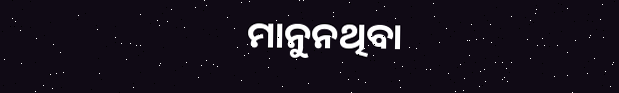ମାନୁନଥିବା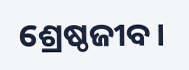ଶ୍ରେଷ୍ଠଜୀବ।